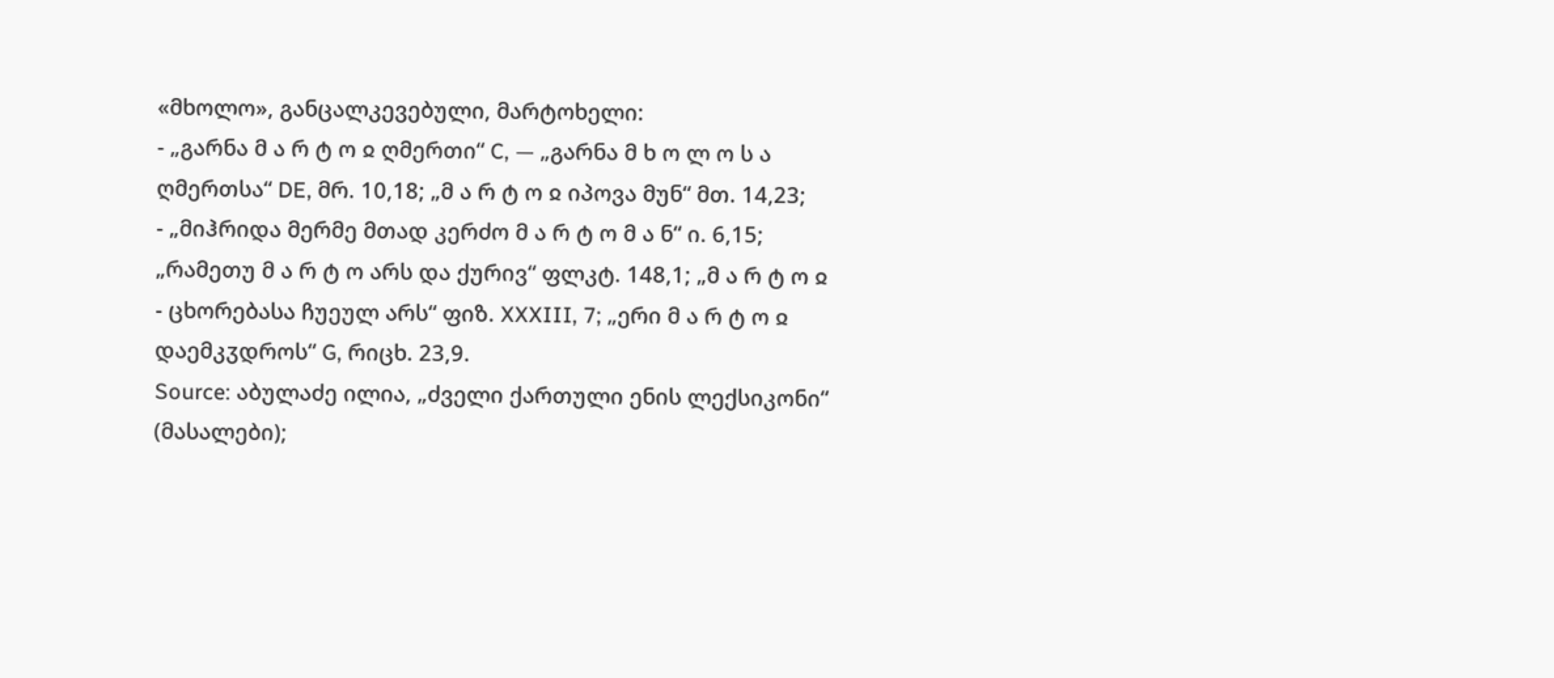«მხოლო», განცალკევებული, მარტოხელი:
- „გარნა მ ა რ ტ ო ჲ ღმერთი“ C, — „გარნა მ ხ ო ლ ო ს ა ღმერთსა“ DE, მრ. 10,18; „მ ა რ ტ ო ჲ იპოვა მუნ“ მთ. 14,23;
- „მიჰრიდა მერმე მთად კერძო მ ა რ ტ ო მ ა ნ“ ი. 6,15; „რამეთუ მ ა რ ტ ო არს და ქურივ“ ფლკტ. 148,1; „მ ა რ ტ ო ჲ
- ცხორებასა ჩუეულ არს“ ფიზ. XXXIII, 7; „ერი მ ა რ ტ ო ჲ დაემკჳდროს“ G, რიცხ. 23,9.
Source: აბულაძე ილია, „ძველი ქართული ენის ლექსიკონი“ (მასალები);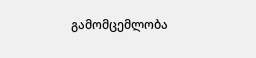გამომცემლობა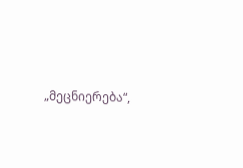„მეცნიერება“,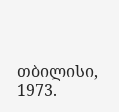თბილისი, 1973.